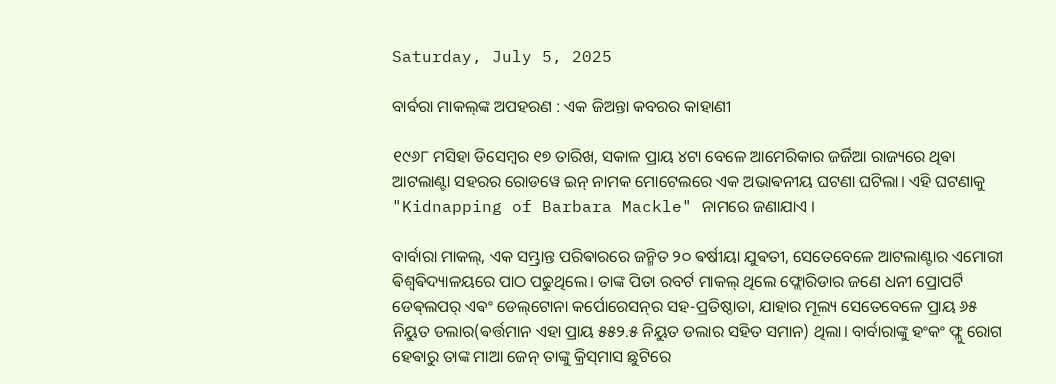Saturday, July 5, 2025

ବାର୍ବରା ମାକଲ୍‌ଙ୍କ ଅପହରଣ : ଏକ ଜିଅନ୍ତା କବରର କାହାଣୀ

୧୯୬୮ ମସିହା ଡିସେମ୍ବର ୧୭ ତାରିଖ, ସକାଳ ପ୍ରାୟ ୪ଟା ବେଳେ ଆମେରିକାର ଜର୍ଜିଆ ରାଜ୍ୟରେ ଥିଵା ଆଟଲାଣ୍ଟା ସହରର ରୋଡୱେ ଇନ୍‌ ନାମକ ମୋଟେଲରେ ଏକ ଅଭାଵନୀୟ ଘଟଣା ଘଟିଲା। ଏହି ଘଟଣାକୁ
"Kidnapping of Barbara Mackle" ନାମରେ ଜଣାଯାଏ ।

ବାର୍ବାରା ମାକଲ୍‌, ଏକ ସମ୍ଭ୍ରାନ୍ତ ପରିଵାରରେ ଜନ୍ମିତ ୨୦ ଵର୍ଷୀୟା ଯୁଵତୀ, ସେତେବେଳେ ଆଟଲାଣ୍ଟାର ଏମୋରୀ ଵିଶ୍ୱଵିଦ୍ୟାଳୟରେ ପାଠ ପଢୁଥିଲେ। ତାଙ୍କ ପିତା ରବର୍ଟ ମାକଲ୍‌ ଥିଲେ ଫ୍ଲୋରିଡାର ଜଣେ ଧନୀ ପ୍ରୋପର୍ଟି ଡେଵ୍‌ଲପର୍ ଏଵଂ ଡେଲ୍‌ଟୋନା କର୍ପୋରେସନ୍‌ର ସହ-ପ୍ରତିଷ୍ଠାତା, ଯାହାର ମୂଲ୍ୟ ସେତେବେଳେ ପ୍ରାୟ ୬୫ ନିୟୁତ ଡଲାର(ଵର୍ତ୍ତମାନ ଏହା ପ୍ରାୟ ୫୫୨.୫ ନିୟୁତ ଡଲାର ସହିତ ସମାନ) ଥିଲା। ବାର୍ବାରାଙ୍କୁ ହଂକଂ ଫ୍ଲୁ ରୋଗ ହେଵାରୁ ତାଙ୍କ ମାଆ ଜେନ୍‌ ତାଙ୍କୁ କ୍ରିସ୍‌ମାସ ଛୁଟିରେ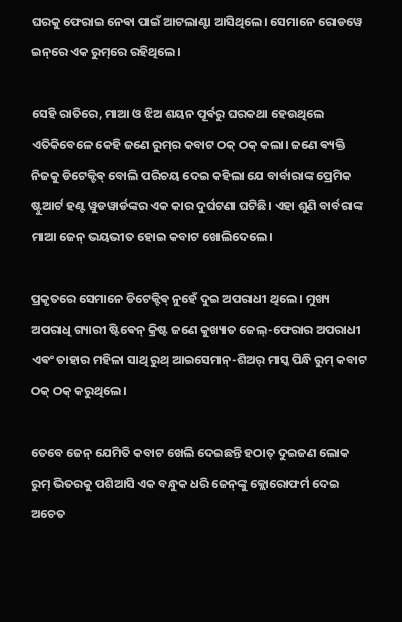ଘରକୁ ଫେରାଇ ନେଵା ପାଇଁ ଆଟଲାଣ୍ଟା ଆସିଥିଲେ। ସେମାନେ ରୋଡୱେ ଇନ୍‌ରେ ଏକ ରୁମ୍‌ରେ ରହିଥିଲେ।

ସେହି ରାତିରେ, ମାଆ ଓ ଝିଅ ଶୟନ ପୂର୍ଵରୁ ଘରକଥା ହେଉଥିଲେ ଏତିକିବେଳେ କେହି ଜଣେ ରୁମ୍‌ର କବାଟ ଠକ୍ ଠକ୍ କଲା। ଜଣେ ଵ୍ୟକ୍ତି ନିଜକୁ ଡିଟେକ୍ଟିଵ୍ ବୋଲି ପରିଚୟ ଦେଇ କହିଲା ଯେ ବାର୍ବାରାଙ୍କ ପ୍ରେମିକ ଷ୍ଟୁଆର୍ଟ ହଣ୍ଟ ୱୁଡୱାର୍ଡଙ୍କର ଏକ କାର ଦୁର୍ଘଟଣା ଘଟିଛି। ଏହା ଶୁଣି ବାର୍ବରାଙ୍କ ମାଆ ଜେନ୍‌ ଭୟଭୀତ ହୋଇ କବାଟ ଖୋଲିଦେଲେ।

ପ୍ରକୃତରେ ସେମାନେ ଡିଟେକ୍ଟିଵ୍ ନୁହେଁ ଦୁଇ ଅପରାଧୀ ଥିଲେ । ମୁଖ୍ୟ ଅପରାଧି ଗ୍ୟାରୀ ଷ୍ଟିଵେନ୍‌ କ୍ରିଷ୍ଟ ଜଣେ କୁଖ୍ୟାତ ଜେଲ୍‌-ଫେରାର ଅପରାଧୀ ଏଵଂ ତାହାର ମହିଳା ସାଥି ରୁଥ୍‌ ଆଇସେମାନ୍‌-ଶିଅର୍‌ ମାସ୍କ ପିନ୍ଧି ରୁମ୍ କବାଟ ଠକ୍ ଠକ୍ କରୁଥିଲେ ।

ତେବେ ଜେନ୍ ଯେମିତି କବାଟ ଖେଲି ଦେଇଛନ୍ତି ହଠାତ୍ ଦୁଇଜଣ ଲୋକ ରୁମ୍ ଭିତରକୁ ପଶିଆସି ଏକ ବନ୍ଧୁକ ଧରି ଜେନ୍‌ଙ୍କୁ କ୍ଲୋରୋଫର୍ମ ଦେଇ ଅଚେତ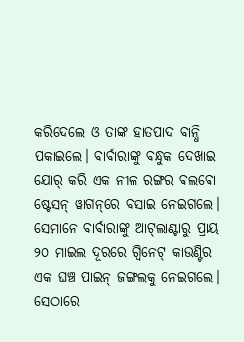କରିଦେଲେ ଓ ତାଙ୍କ ହାତପାଦ ବାନ୍ଧି ପକାଇଲେ। ବାର୍ବାରାଙ୍କୁ ବନ୍ଧୁକ ଦେଖାଇ ଯୋର୍ କରି ଏକ ନୀଳ ରଙ୍ଗର ଵଲଵୋ ଷ୍ଟେସନ୍‌ ୱାଗନ୍‌ରେ ବସାଇ ନେଇଗଲେ। ସେମାନେ ବାର୍ବାରାଙ୍କୁ ଆଟ୍‌ଲାଣ୍ଟାରୁ ପ୍ରାୟ ୨୦ ମାଇଲ ଦୂରରେ ଗ୍ୱିନେଟ୍‌ କାଉଣ୍ଟିର ଏକ ଘଞ୍ଚ ପାଇନ୍‌ ଜଙ୍ଗଲକୁ ନେଇଗଲେ। ସେଠାରେ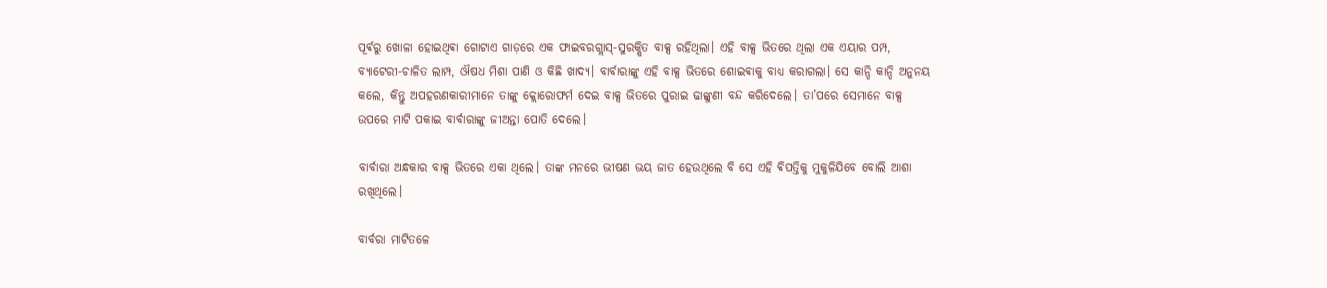ପୂର୍ଵରୁ ଖୋଳା ହୋଇଥିଵା ଗୋଟାଏ ଗାଡ଼ରେ ଏକ ଫାଇବରଗ୍ଲାସ୍‌-ସୁରକ୍ଷିତ ବାକ୍ସ ରହିଥିଲା। ଏହି ବାକ୍ସ ଭିତରେ ଥିଲା ଏକ ଏୟାର ପମ୍ପ, ବ୍ୟାଟେରୀ-ଚାଳିତ ଲାମ୍ପ, ଔଷଧ ମିଶା ପାଣି ଓ କିଛି ଖାଦ୍ୟ। ବାର୍ବାରାଙ୍କୁ ଏହି ବାକ୍ସ ଭିତରେ ଶୋଇଵାକୁ ବାଧ୍ୟ କରାଗଲା। ସେ କାନ୍ଦି କାନ୍ଦି ଅନୁନୟ କଲେ, କିନ୍ତୁ ଅପହରଣକାରୀମାନେ ତାଙ୍କୁ କ୍ଲୋରୋଫର୍ମ ଦେଇ ବାକ୍ସ ଭିତରେ ପୁରାଇ ଢାଙ୍କୁଣୀ ବନ୍ଦ କରିଦେଲେ। ତା’ପରେ ସେମାନେ ବାକ୍ସ ଉପରେ ମାଟି ପକାଇ ବାର୍ବାରାଙ୍କୁ ଜୀଅନ୍ତା ପୋତି ଦେଲେ।

ବାର୍ବାରା ଅନ୍ଧକାର ବାକ୍ସ ଭିତରେ ଏକା ଥିଲେ। ତାଙ୍କ ମନରେ ଭୀଷଣ ଭୟ ଜାତ ହେଉଥିଲେ ବି ସେ ଏହି ଵିପତ୍ତିକୁ ମୁକୁଳିଯିବେ ବୋଲି ଆଶା ରଖିଥିଲେ।

ବାର୍ବରା ମାଟିତଳେ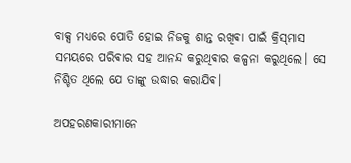ବାକ୍ସ ମଧ୍ୟରେ ପୋତି ହୋଇ ନିଜକୁ ଶାନ୍ତ ରଖିଵା ପାଇଁ କ୍ରିସ୍‌ମାସ ସମୟରେ ପରିଵାର ସହ ଆନନ୍ଦ କରୁଥିଵାର କଳ୍ପନା କରୁଥିଲେ। ସେ ନିଶ୍ଚିତ ଥିଲେ ଯେ ତାଙ୍କୁ ଉଦ୍ଧାର କରାଯିଵ।

ଅପହରଣକାରୀମାନେ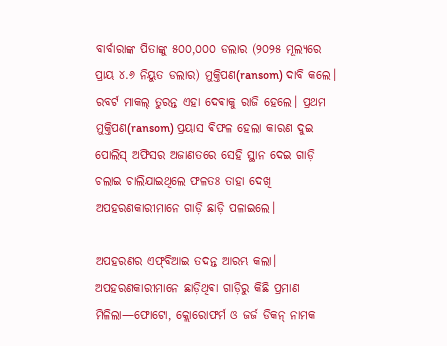ବାର୍ବାରାଙ୍କ ପିତାଙ୍କୁ ୫୦୦,୦୦୦ ଡଲାର (୨୦୨୫ ମୂଲ୍ୟରେ ପ୍ରାୟ ୪.୬ ନିୟୁତ ଡଲାର) ମୁକ୍ତିପଣ(ransom) ଦାବି କଲେ। ରବର୍ଟ ମାକଲ୍‌ ତୁରନ୍ତ ଏହା ଦେଵାକୁ ରାଜି ହେଲେ। ପ୍ରଥମ ମୁକ୍ତିପଣ(ransom) ପ୍ରୟାସ ଵିଫଳ ହେଲା କାରଣ ଦୁଇ ପୋଲିସ୍‌ ଅଫିସର ଅଜାଣତରେ ସେହି ସ୍ଥାନ ଦେଇ ଗାଡ଼ି ଚଲାଇ ଚାଲିଯାଇଥିଲେ ଫଳତଃ ତାହା ଦେଖି ଅପହରଣକାରୀମାନେ ଗାଡ଼ି ଛାଡ଼ି ପଳାଇଲେ।

ଅପହରଣର ଏଫ୍‌ବିଆଇ ତଦନ୍ତ ଆରମ୍ଭ କଲା। ଅପହରଣକାରୀମାନେ ଛାଡ଼ିଥିଵା ଗାଡ଼ିରୁ କିଛି ପ୍ରମାଣ ମିଳିଲା—ଫୋଟୋ, କ୍ଲୋରୋଫର୍ମ ଓ ଜର୍ଜ ଡିକନ୍‌ ନାମକ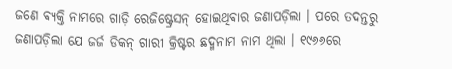ଜଣେ ଵ୍ୟକ୍ତି ନାମରେ ଗାଡ଼ି ରେଜିଷ୍ଟ୍ରେସନ୍‌ ହୋଇଥିଵାର ଜଣାପଡ଼ିଲା । ପରେ ତଦନ୍ତରୁ ଜଣାପଡ଼ିଲା ଯେ ଜର୍ଜ ଡିକନ୍‌ ଗାରୀ କ୍ରିଷ୍ଟର ଛଦ୍ମନାମ ନାମ ଥିଲା । ୧୯୬୬ରେ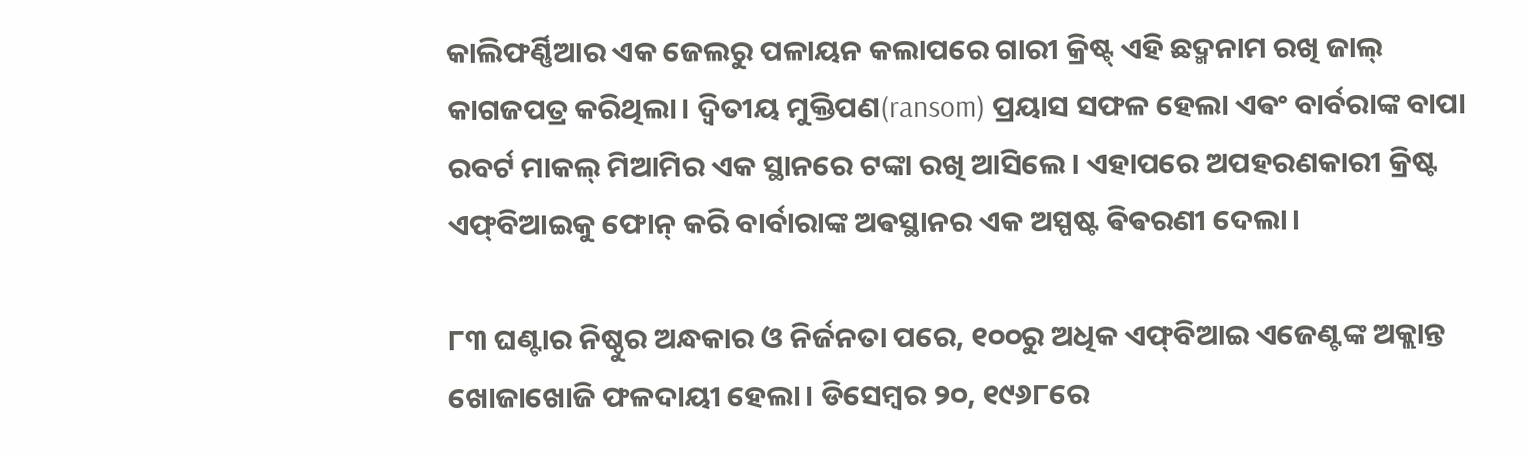କାଲିଫର୍ଣ୍ଣିଆର ଏକ ଜେଲରୁ ପଳାୟନ କଲାପରେ ଗାରୀ କ୍ରିଷ୍ଟ୍ ଏହି ଛଦ୍ମନାମ ରଖି ଜାଲ୍ କାଗଜପତ୍ର କରିଥିଲା। ଦ୍ୱିତୀୟ ମୁକ୍ତିପଣ(ransom) ପ୍ରୟାସ ସଫଳ ହେଲା ଏଵଂ ବାର୍ବରାଙ୍କ ବାପା ରବର୍ଟ ମାକଲ୍‌ ମିଆମିର ଏକ ସ୍ଥାନରେ ଟଙ୍କା ରଖି ଆସିଲେ। ଏହାପରେ ଅପହରଣକାରୀ କ୍ରିଷ୍ଟ ଏଫ୍‌ବିଆଇକୁ ଫୋନ୍‌ କରି ବାର୍ବାରାଙ୍କ ଅଵସ୍ଥାନର ଏକ ଅସ୍ପଷ୍ଟ ଵିଵରଣୀ ଦେଲା।

୮୩ ଘଣ୍ଟାର ନିଷ୍ଠୁର ଅନ୍ଧକାର ଓ ନିର୍ଜନତା ପରେ, ୧୦୦ରୁ ଅଧିକ ଏଫ୍‌ବିଆଇ ଏଜେଣ୍ଟଙ୍କ ଅକ୍ଲାନ୍ତ ଖୋଜାଖୋଜି ଫଳଦାୟୀ ହେଲା। ଡିସେମ୍ବର ୨୦, ୧୯୬୮ରେ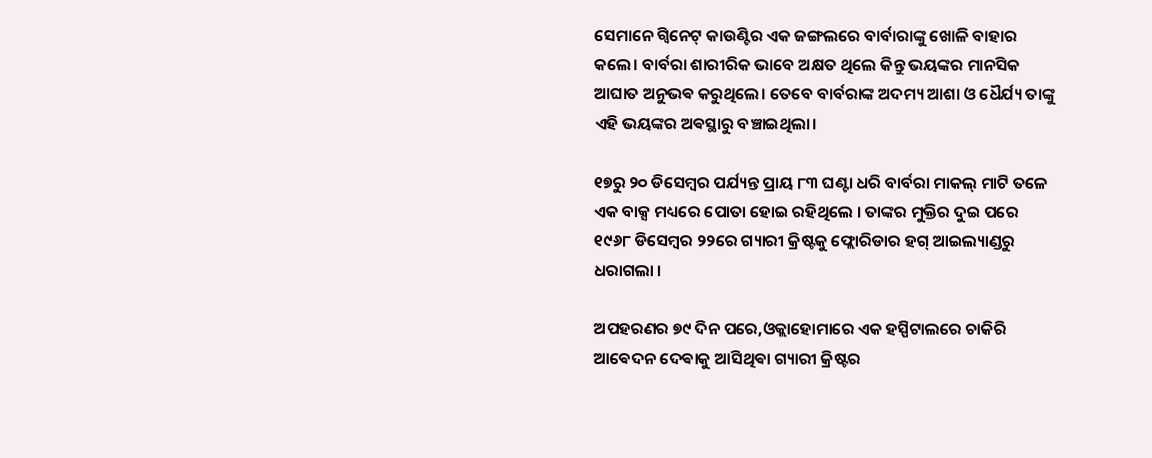ସେମାନେ ଗ୍ୱିନେଟ୍‌ କାଉଣ୍ଟିର ଏକ ଜଙ୍ଗଲରେ ବାର୍ବାରାଙ୍କୁ ଖୋଳି ବାହାର କଲେ। ବାର୍ବରା ଶାରୀରିକ ଭାବେ ଅକ୍ଷତ ଥିଲେ କିନ୍ତୁ ଭୟଙ୍କର ମାନସିକ ଆଘାତ ଅନୁଭଵ କରୁଥିଲେ। ତେବେ ବାର୍ବରାଙ୍କ ଅଦମ୍ୟ ଆଶା ଓ ଧୈର୍ଯ୍ୟ ତାଙ୍କୁ ଏହି ଭୟଙ୍କର ଅଵସ୍ଥାରୁ ବଞ୍ଚାଇଥିଲା।

୧୭ରୁ ୨୦ ଡିସେମ୍ବର ପର୍ଯ୍ୟନ୍ତ ପ୍ରାୟ ୮୩ ଘଣ୍ଟା ଧରି ବାର୍ବରା ମାକଲ୍ ମାଟି ତଳେ ଏକ ବାକ୍ସ ମଧ୍ୟରେ ପୋତା ହୋଇ ରହିଥିଲେ ।‌ ତାଙ୍କର ମୁକ୍ତିର ଦୁଇ ପରେ ୧୯୬୮ ଡିସେମ୍ବର ୨୨ରେ ଗ୍ୟାରୀ କ୍ରିଷ୍ଟକୁ ଫ୍ଲୋରିଡାର ହଗ୍ ଆଇଲ୍ୟାଣ୍ଡରୁ ଧରାଗଲା ।

ଅପହରଣର ୭୯ ଦିନ ପରେ,ଓକ୍ଲାହୋମାରେ ଏକ ହସ୍ପିଟାଲରେ ଚାକିରି ଆଵେଦନ ଦେଵାକୁ ଆସିଥିଵା ଗ୍ୟାରୀ କ୍ରିଷ୍ଟର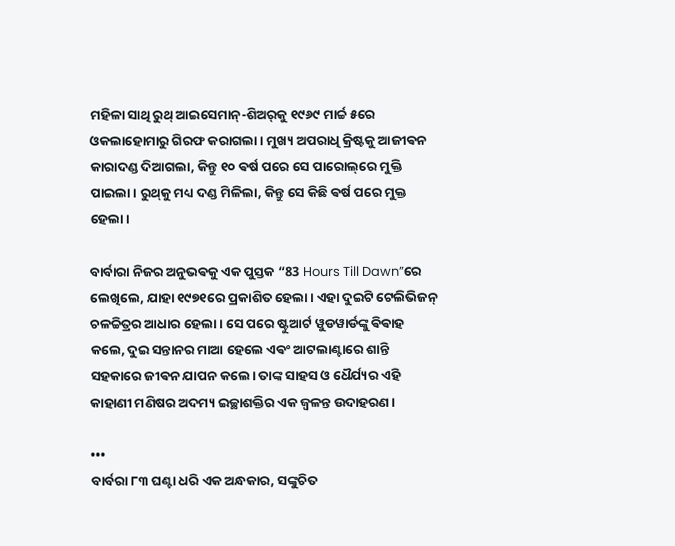ମହିଳା ସାଥି ରୁଥ୍‌ ଆଇସେମାନ୍‌-ଶିଅର୍‌କୁ ୧୯୬୯ ମାର୍ଚ୍ଚ ୫ରେ ଓକଲାହୋମାରୁ ଗିରଫ କରାଗଲା । ମୁଖ୍ୟ ଅପରାଧି କ୍ରିଷ୍ଟକୁ ଆଜୀଵନ କାରାଦଣ୍ଡ ଦିଆଗଲା, କିନ୍ତୁ ୧୦ ଵର୍ଷ ପରେ ସେ ପାରୋଲ୍‌ରେ ମୁକ୍ତି ପାଇଲା। ରୁଥ୍‌କୁ ମଧ୍ୟ ଦଣ୍ଡ ମିଳିଲା, କିନ୍ତୁ ସେ କିଛି ଵର୍ଷ ପରେ ମୁକ୍ତ ହେଲା।

ବାର୍ବାରା ନିଜର ଅନୁଭଵକୁ ଏକ ପୁସ୍ତକ “83 Hours Till Dawn”ରେ ଲେଖିଲେ, ଯାହା ୧୯୭୧ରେ ପ୍ରକାଶିତ ହେଲା। ଏହା ଦୁଇଟି ଟେଲିଭିଜନ୍‌ ଚଳଚ୍ଚିତ୍ରର ଆଧାର ହେଲା। ସେ ପରେ ଷ୍ଟୁଆର୍ଟ ୱୁଡୱାର୍ଡଙ୍କୁ ଵିଵାହ କଲେ, ଦୁଇ ସନ୍ତାନର ମାଆ ହେଲେ ଏଵଂ ଆଟଲାଣ୍ଟାରେ ଶାନ୍ତି ସହକାରେ ଜୀଵନ ଯାପନ କଲେ। ତାଙ୍କ ସାହସ ଓ ଧୈର୍ଯ୍ୟର ଏହି କାହାଣୀ ମଣିଷର ଅଦମ୍ୟ ଇଚ୍ଛାଶକ୍ତିର ଏକ ଜ୍ୱଳନ୍ତ ଉଦାହରଣ।

•••
ବାର୍ବରା ୮୩ ଘଣ୍ଟା ଧରି ଏକ ଅନ୍ଧକାର, ସଙ୍କୁଚିତ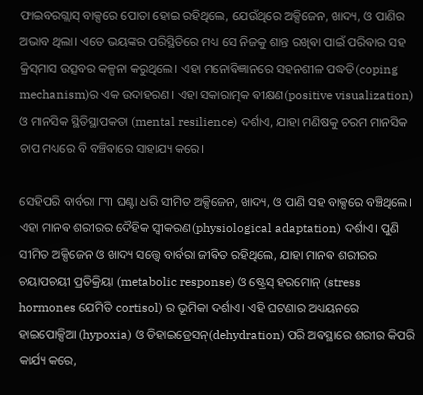ଫାଇବରଗ୍ଲାସ୍ ବାକ୍ସରେ ପୋତା ହୋଇ ରହିଥିଲେ, ଯେଉଁଥିରେ ଅକ୍ସିଜେନ, ଖାଦ୍ୟ, ଓ ପାଣିର ଅଭାବ ଥିଲା। ଏତେ ଭୟଙ୍କର ପରିସ୍ଥିତିରେ ମଧ୍ୟ ସେ ନିଜକୁ ଶାନ୍ତ ରଖିଵା ପାଇଁ ପରିଵାର ସହ କ୍ରିସ୍‌ମାସ ଉତ୍ସବର କଳ୍ପନା କରୁଥିଲେ। ଏହା ମନୋଵିଜ୍ଞାନରେ ସହନଶୀଳ ପଦ୍ଧତି(coping mechanism)ର ଏକ ଉଦାହରଣ। ଏହା ସକାରାତ୍ମକ ଵୀକ୍ଷଣ(positive visualization) ଓ ମାନସିକ ସ୍ଥିତିସ୍ଥାପକତା (mental resilience) ଦର୍ଶାଏ, ଯାହା ମଣିଷକୁ ଚରମ ମାନସିକ ଚାପ ମଧ୍ୟରେ ବି ବଞ୍ଚିଵାରେ ସାହାଯ୍ୟ କରେ।

ସେହିପରି ବାର୍ବରା ୮୩ ଘଣ୍ଟା ଧରି ସୀମିତ ଅକ୍ସିଜେନ, ଖାଦ୍ୟ, ଓ ପାଣି ସହ ବାକ୍ସରେ ବଞ୍ଚିଥିଲେ। ଏହା ମାନଵ ଶରୀରର ଦୈହିକ ସ୍ଵୀକରଣ(physiological adaptation) ଦର୍ଶାଏ। ପୁଣି ସୀମିତ ଅକ୍ସିଜେନ ଓ ଖାଦ୍ୟ ସତ୍ତ୍ୱେ ବାର୍ବରା ଜୀଵିତ ରହିଥିଲେ, ଯାହା ମାନଵ ଶରୀରର ଚୟାପଚୟୀ ପ୍ରତିକ୍ରିୟା (metabolic response) ଓ ଷ୍ଟ୍ରେସ୍ ହରମୋନ୍ (stress hormones ଯେମିତି cortisol) ର ଭୂମିକା ଦର୍ଶାଏ। ଏହି ଘଟଣାର ଅଧ୍ୟୟନରେ ହାଇପୋକ୍ସିଆ (hypoxia) ଓ ଡିହାଇଡ୍ରେସନ୍(dehydration) ପରି ଅଵସ୍ଥାରେ ଶରୀର କିପରି କାର୍ଯ୍ୟ କରେ,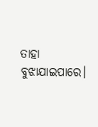ତାହା ବୁଝାଯାଇପାରେ।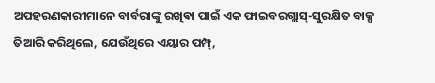ଅପହରଣକାରୀମାନେ ବାର୍ବରାଙ୍କୁ ରଖିଵା ପାଇଁ ଏକ ଫାଇବରଗ୍ଲାସ୍-ସୁରକ୍ଷିତ ବାକ୍ସ ତିଆରି କରିଥିଲେ, ଯେଉଁଥିରେ ଏୟାର ପମ୍ପ୍,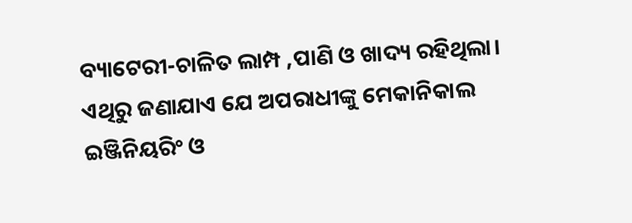ବ୍ୟାଟେରୀ-ଚାଳିତ ଲାମ୍ପ ,ପାଣି ଓ ଖାଦ୍ୟ ରହିଥିଲା। ଏଥିରୁ ଜଣାଯାଏ ଯେ ଅପରାଧୀଙ୍କୁ ମେକାନିକାଲ ଇଞ୍ଜିନିୟରିଂ ଓ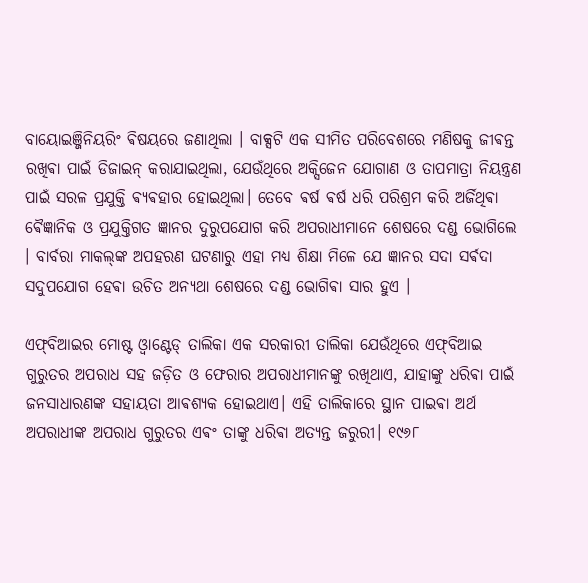ବାୟୋଇଞ୍ଜିନିୟରିଂ ଵିଷୟରେ ଜଣାଥିଲା । ବାକ୍ସଟି ଏକ ସୀମିତ ପରିବେଶରେ ମଣିଷକୁ ଜୀଵନ୍ତ ରଖିଵା ପାଇଁ ଡିଜାଇନ୍ କରାଯାଇଥିଲା, ଯେଉଁଥିରେ ଅକ୍ସିଜେନ ଯୋଗାଣ ଓ ତାପମାତ୍ରା ନିୟନ୍ତ୍ରଣ ପାଇଁ ସରଳ ପ୍ରଯୁକ୍ତି ଵ୍ୟଵହାର ହୋଇଥିଲା। ତେବେ ଵର୍ଷ ଵର୍ଷ ଧରି ପରିଶ୍ରମ କରି ଅର୍ଜିଥିଵା ଵୈଜ୍ଞାନିକ ଓ ପ୍ରଯୁକ୍ତିଗତ ଜ୍ଞାନର ଦୁରୁପଯୋଗ କରି ଅପରାଧୀମାନେ ଶେଷରେ ଦଣ୍ଡ ଭୋଗିଲେ । ବାର୍ବରା ମାକଲ୍‌ଙ୍କ ଅପହରଣ ଘଟଣାରୁ ଏହା ମଧ୍ୟ ଶିକ୍ଷା ମିଳେ ଯେ ଜ୍ଞାନର ସଦା ସର୍ଵଦା ସଦୁପଯୋଗ ହେଵା ଉଚିତ ଅନ୍ୟଥା ଶେଷରେ ଦଣ୍ଡ ଭୋଗିଵା ସାର ହୁଏ ।

ଏଫ୍‌ବିଆଇର ମୋଷ୍ଟ ଓ୍ୱାଣ୍ଟେଡ୍ ତାଲିକା ଏକ ସରକାରୀ ତାଲିକା ଯେଉଁଥିରେ ଏଫ୍‌ବିଆଇ ଗୁରୁତର ଅପରାଧ ସହ ଜଡ଼ିତ ଓ ଫେରାର ଅପରାଧୀମାନଙ୍କୁ ରଖିଥାଏ, ଯାହାଙ୍କୁ ଧରିଵା ପାଇଁ ଜନସାଧାରଣଙ୍କ ସହାୟତା ଆଵଶ୍ୟକ ହୋଇଥାଏ। ଏହି ତାଲିକାରେ ସ୍ଥାନ ପାଇଵା ଅର୍ଥ ଅପରାଧୀଙ୍କ ଅପରାଧ ଗୁରୁତର ଏଵଂ ତାଙ୍କୁ ଧରିଵା ଅତ୍ୟନ୍ତ ଜରୁରୀ। ୧୯୬୮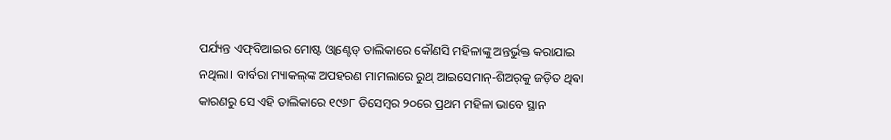ପର୍ଯ୍ୟନ୍ତ ଏଫ୍‌ବିଆଇର ମୋଷ୍ଟ ଓ୍ୱାଣ୍ଟେଡ୍ ତାଲିକାରେ କୌଣସି ମହିଳାଙ୍କୁ ଅନ୍ତର୍ଭୁକ୍ତ କରାଯାଇ ନଥିଲା। ବାର୍ବରା ମ୍ୟାକଲ୍‌ଙ୍କ ଅପହରଣ ମାମଲାରେ ରୁଥ୍‌ ଆଇସେମାନ୍‌-ଶିଅର୍‌କୁ ଜଡ଼ିତ ଥିଵା କାରଣରୁ ସେ ଏହି ତାଲିକାରେ ୧୯୬୮ ଡିସେମ୍ବର ୨୦ରେ ପ୍ରଥମ ମହିଳା ଭାବେ ସ୍ଥାନ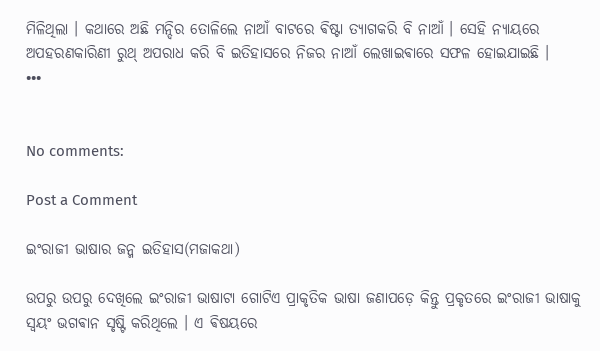ମିଳିଥିଲା । କଥାରେ ଅଛି ମନ୍ଦିର ତୋଳିଲେ ନାଆଁ ବାଟରେ ଵିଷ୍ଟା ତ୍ୟାଗକରି ବି ନାଆଁ । ସେହି ନ୍ୟାୟରେ ଅପହରଣକାରିଣୀ ରୁଥ୍ ଅପରାଧ କରି ବି ଇତିହାସରେ ନିଜର ନାଆଁ ଲେଖାଇଵାରେ ସଫଳ ହୋଇଯାଇଛି ।
•••


No comments:

Post a Comment

ଇଂରାଜୀ ଭାଷାର ଜନ୍ମ ଇତିହାସ(ମଜାକଥା)

ଉପରୁ ଉପରୁ ଦେଖିଲେ ଇଂରାଜୀ ଭାଷାଟା ଗୋଟିଏ ପ୍ରାକୃତିକ ଭାଷା ଜଣାପଡ଼େ କିନ୍ତୁ ପ୍ରକୃତରେ ଇଂରାଜୀ ଭାଷାକୁ ସ୍ଵୟଂ ଭଗଵାନ ସୃଷ୍ଟି କରିଥିଲେ ।‌ ଏ ଵିଷୟରେ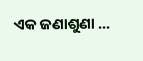ଏକ ଜଣାଶୁଣା ...